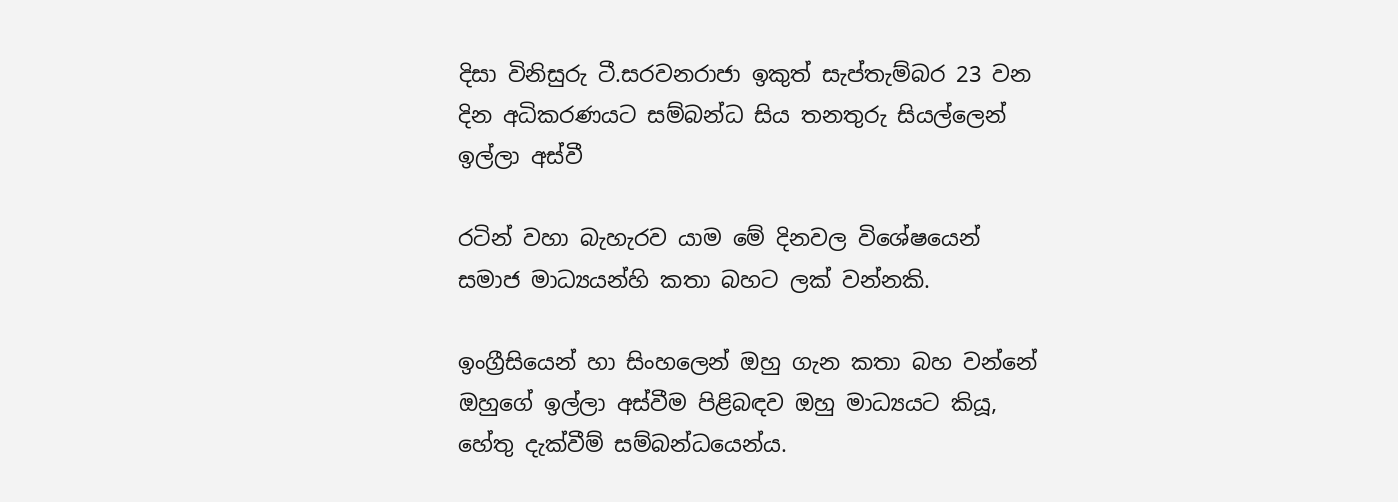දිසා විනිසුරු ටී.සරවනරාජා ඉකුත් සැප්තැම්බර 23 වන දින අධිකරණයට සම්බන්ධ සිය තනතුරු සියල්ලෙන් ඉල්ලා අස්වී

රටින් වහා බැහැරව යාම මේ දිනවල විශේෂයෙන් සමාජ මාධ්‍යයන්හි කතා බහට ලක් වන්නකි.

ඉංග්‍රීසියෙන් හා සිංහලෙන් ඔහු ගැන කතා බහ වන්නේ ඔහුගේ ඉල්ලා අස්වීම පිළිබඳව ඔහු මාධ්‍යයට කියූ, හේතු දැක්වීම් සම්බන්ධයෙන්ය.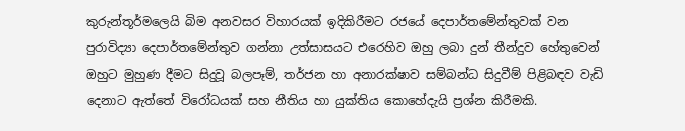කුරුන්තූර්මලෙයි බිම අනවසර විහාරයක් ඉදිකිරීමට රජයේ දෙපාර්තමේන්තුවක් වන පුරාවිද්‍යා දෙපාර්තමේන්තුව ගන්නා උත්සාසයට එරෙහිව ඔහු ලබා දුන් තීන්දුව හේතුවෙන් ඔහුට මුහුණ දීමට සිදුවූ බලපෑම්, තර්ජන හා අනාරක්ෂාව සම්බන්ධ සිදුවීම් පිළිබඳව වැඩි දෙනාට ඇත්තේ විරෝධයක් සහ නීතිය හා යුක්තිය කොහේදැයි ප්‍රශ්න කිරීමකි.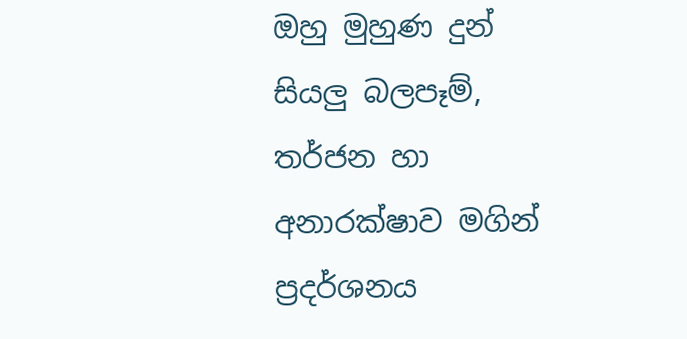ඔහු මුහුණ දුන් සියලු බලපෑම්, තර්ජන හා අනාරක්ෂාව මගින් ප්‍රදර්ශනය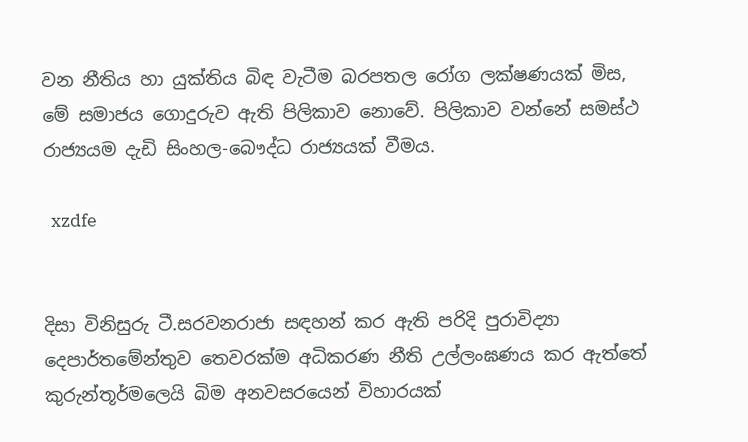වන නීතිය හා යුක්තිය බිඳ වැටීම බරපතල රෝග ලක්ෂණයක් මිස, මේ සමාජය ගොදුරුව ඇති පිලිකාව නොවේ. පිලිකාව වන්නේ සමස්ථ රාජ්‍යයම දැඩි සිංහල-බෞද්ධ රාජ්‍යයක් වීමය.

  xzdfe


දිසා විනිසුරු ටී.සරවනරාජා සඳහන් කර ඇති පරිදි පුරාවිද්‍යා දෙපාර්තමේන්තුව තෙවරක්ම අධිකරණ නීති උල්ලංඝණය කර ඇත්තේ කුරුන්තූර්මලෙයි බිම අනවසරයෙන් විහාරයක්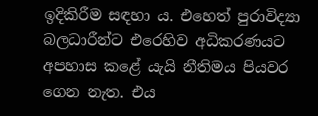ඉදිකිරීම සඳහා ය. එහෙත් පුරාවිද්‍යා බලධාරීන්ට එරෙහිව අධිකරණයට අපහාස කළේ යැයි නීතිමය පියවර ගෙන නැත. එය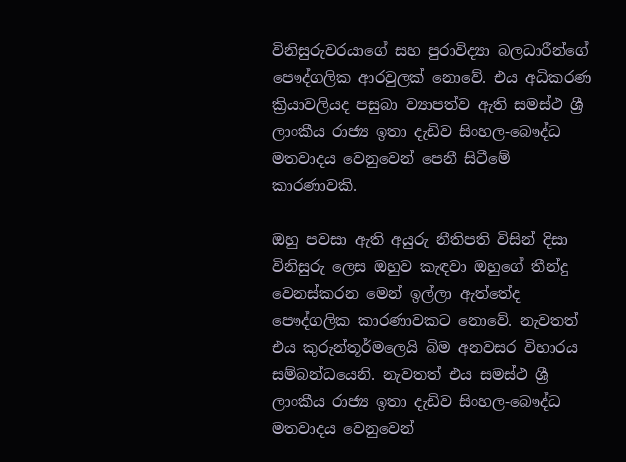විනිසුරුවරයාගේ සහ පුරාවිද්‍යා බලධාරීන්ගේ පෞද්ගලික ආරවුලක් නොවේ. එය අධිකරණ ක්‍රියාවලියද පසුබා ව්‍යාපත්ව ඇති සමස්ථ ශ්‍රී ලාංකීය රාජ්‍ය ඉතා දැඩිව සිංහල-බෞද්ධ මතවාදය වෙනුවෙන් පෙනී සිටීමේ කාරණාවකි.

ඔහු පවසා ඇති අයුරු නීතිපති විසින් දිසා විනිසුරු ලෙස ඔහුව කැඳවා ඔහුගේ තීන්දු වෙනස්කරන මෙන් ඉල්ලා ඇත්තේද පෞද්ගලික කාරණාවකට නොවේ. නැවතත් එය කුරුන්තූර්මලෙයි බිම අනවසර විහාරය සම්බන්ධයෙනි. නැවතත් එය සමස්ථ ශ්‍රී ලාංකීය රාජ්‍ය ඉතා දැඩිව සිංහල-බෞද්ධ මතවාදය වෙනුවෙන්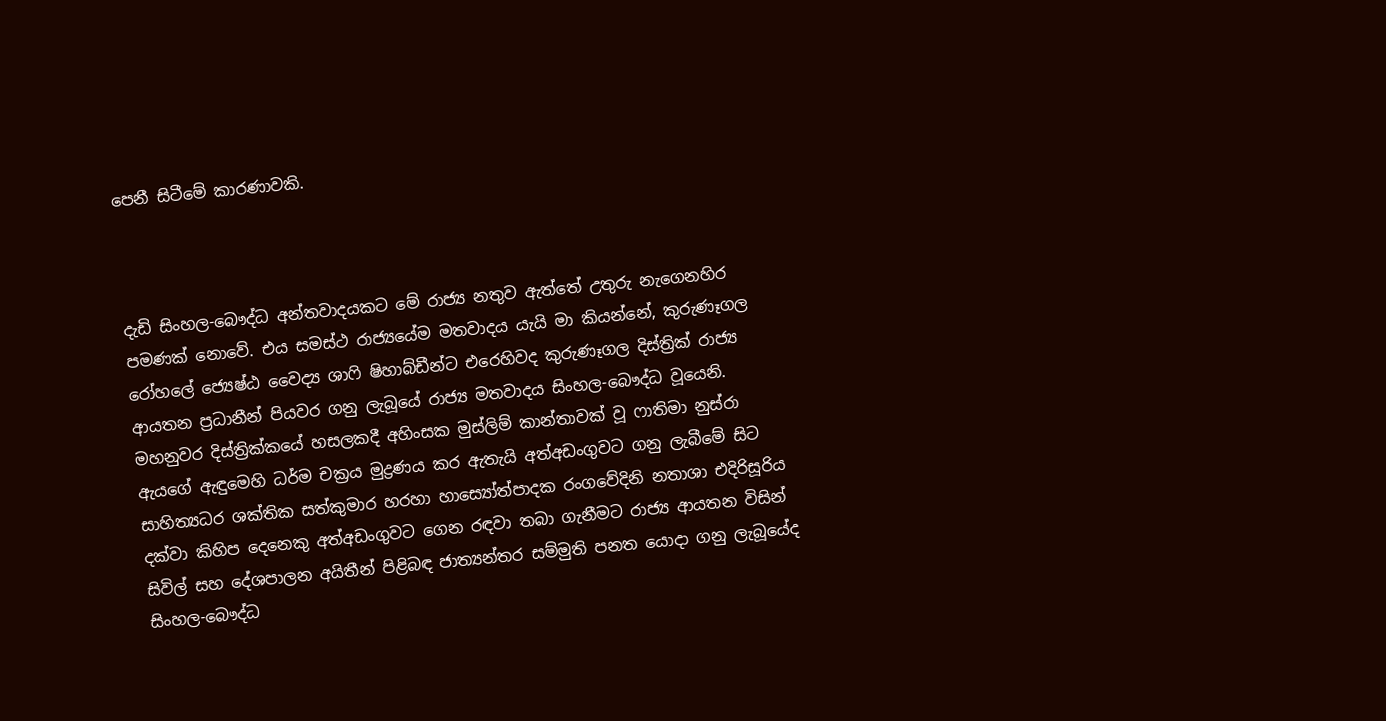පෙනී සිටීමේ කාරණාවකි.



දැඩි සිංහල-බෞද්ධ අන්තවාදයකට මේ රාජ්‍ය නතුව ඇත්තේ උතුරු නැගෙනහිර පමණක් නොවේ. එය සමස්ථ රාජ්‍යයේම මතවාදය යැයි මා කියන්නේ, කුරුණෑගල රෝහලේ ජ්‍යෙෂ්ඨ වෛද්‍ය ශාෆි ෂිහාබ්ඩීන්ට එරෙහිවද කුරුණෑගල දිස්ත්‍රික් රාජ්‍ය ආයතන ප්‍රධානීන් පියවර ගනු ලැබූයේ රාජ්‍ය මතවාදය සිංහල-බෞද්ධ වූයෙනි. මහනුවර දිස්ත්‍රික්කයේ හසලකදී අහිංසක මුස්ලිම් කාන්තාවක් වූ ෆාතිමා නුස්රා ඇයගේ ඇඳුමෙහි ධර්ම චක්‍රය මුද්‍රණය කර ඇතැයි අත්අඩංගුවට ගනු ලැබීමේ සිට සාහිත්‍යධර ශක්තික සත්කුමාර හරහා හාස්‍යෝත්පාදක රංගවේදිනි නතාශා එදිරිසූරිය දක්වා කිහිප දෙනෙකු අත්අඩංගුවට ගෙන රඳවා තබා ගැනීමට රාජ්‍ය ආයතන විසින් සිවිල් සහ දේශපාලන අයිතීන් පිළිබඳ ජාත්‍යන්තර සම්මුති පනත යොදා ගනු ලැබූයේද සිංහල-බෞද්ධ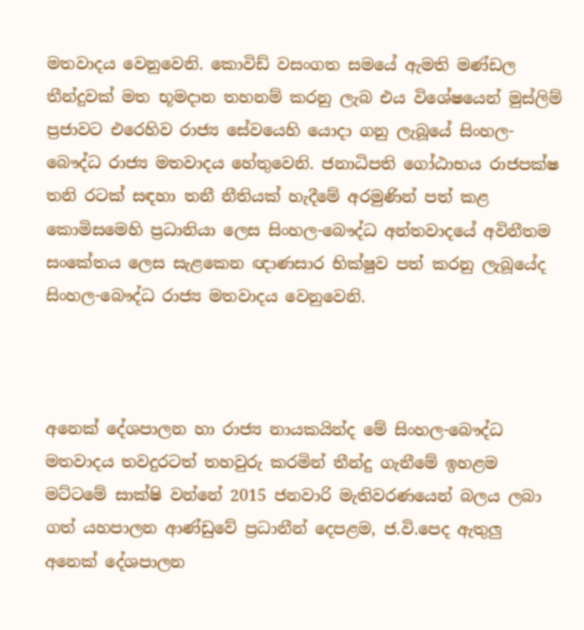මතවාදය වෙනුවෙනි. කොවිඩ් වසංගත සමයේ ඇමති මණ්ඩල තීන්දුවක් මත භූමදාන තහනම් කරනු ලැබ එය විශේෂයෙන් මුස්ලිම් ප්‍රජාවට එරෙහිව රාජ්‍ය සේවයෙහි යොදා ගනු ලැබූයේ සිංහල-බෞද්ධ රාජ්‍ය මතවාදය හේතුවෙනි. ජනාධිපති ගෝඨාභය රාජපක්ෂ තනි රටක් සඳහා තනී නීතියක් හැදීමේ අරමුණින් පත් කළ කොමිසමෙහි ප්‍රධානියා ලෙස සිංහල-බෞද්ධ අන්තවාදයේ අවිනීතම සංකේතය ලෙස සැළකෙන ඥාණසාර භික්ෂුව පත් කරනු ලැබූයේද සිංහල-බෞද්ධ රාජ්‍ය මතවාදය වෙනුවෙනි.



අනෙක් දේශපාලන හා රාජ්‍ය නායකයින්ද මේ සිංහල-බෞද්ධ මතවාදය තවදුරටත් තහවුරු කරමින් තීන්දු ගැනීමේ ඉහළම මට්ටමේ සාක්ෂි වන්නේ 2015 ජනවාරි මැතිවරණයෙන් බලය ලබා ගත් යහපාලන ආණ්ඩුවේ ප්‍රධානීන් දෙපළම, ජ.වි.පෙද ඇතුලු අනෙක් දේශපාලන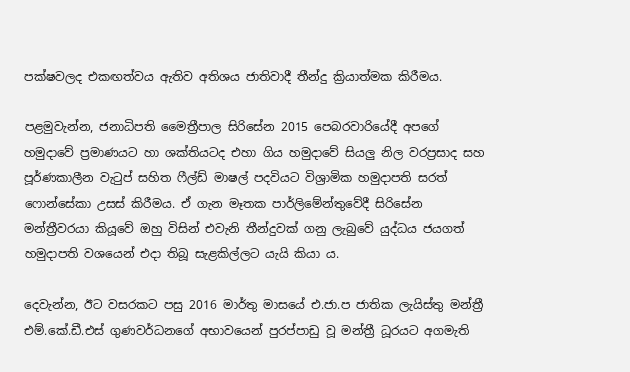පක්ෂවලද එකඟත්වය ඇතිව අතිශය ජාතිවාදී තීන්දු ක්‍රියාත්මක කිරීමය.

පළමුවැන්න, ජනාධිපති මෛත්‍රීපාල සිරිසේන 2015 පෙබරවාරියේදී අපගේ හමුදාවේ ප්‍රමාණයට හා ශක්තියටද එහා ගිය හමුදාවේ සියලු නිල වරප්‍රසාද සහ පූර්ණකාලීන වැටුප් සහිත ෆීල්ඩ් මාෂල් පදවියට විශ්‍රාමික හමුදාපති සරත් ෆොන්සේකා උසස් කිරීමය. ඒ ගැන මෑතක පාර්ලිමේන්තුවේදී සිරිසේන මන්ත්‍රීවරයා කියූවේ ඔහු විසින් එවැනි තීන්දුවක් ගනු ලැබුවේ යුද්ධය ජයගත් හමුදාපති වශයෙන් එදා තිබූ සැළකිල්ලට යැයි කියා ය.

දෙවැන්න, ඊට වසරකට පසු 2016 මාර්තු මාසයේ එ.ජා.ප ජාතික ලැයිස්තු මන්ත්‍රී එම්.කේ.ඩී.එස් ගුණවර්ධනගේ අභාවයෙන් පුරප්පාඩු වූ මන්ත්‍රී ධූරයට අගමැති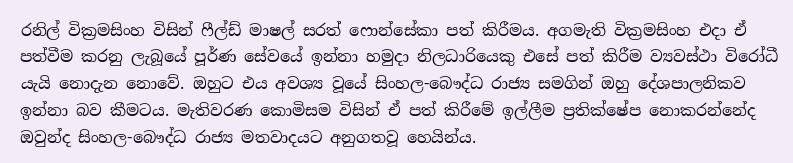රනිල් වික්‍රමසිංහ විසින් ෆීල්ඩ් මාෂල් සරත් ෆොන්සේකා පත් කිරීමය. අගමැති වික්‍රමසිංහ එදා ඒ පත්වීම කරනු ලැබූයේ පූර්ණ සේවයේ ඉන්නා හමුදා නිලධාරියෙකු එසේ පත් කිරීම ව්‍යවස්ථා විරෝධී යැයි නොදැන නොවේ. ඔහුට එය අවශ්‍ය වූයේ සිංහල-බෞද්ධ රාජ්‍ය සමගින් ඔහු දේශපාලනිකව ඉන්නා බව කීමටය. මැතිවරණ කොමිසම විසින් ඒ පත් කිරීමේ ඉල්ලීම ප්‍රතික්ෂේප නොකරන්නේද ඔවුන්ද සිංහල-බෞද්ධ රාජ්‍ය මතවාදයට අනුගතවූ හෙයින්ය.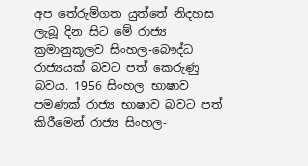අප තේරුම්ගත යුත්තේ නිදහස ලැබූ දින සිට මේ රාජ්‍ය ක්‍රමානුකූලව සිංහල-බෞද්ධ රාජ්‍යයක් බවට පත් කෙරුණු බවය. 1956 සිංහල භාෂාව පමණක් රාජ්‍ය භාෂාව බවට පත් කිරීමෙන් රාජ්‍ය සිංහල-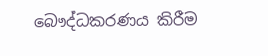බෞද්ධකරණය කිරීම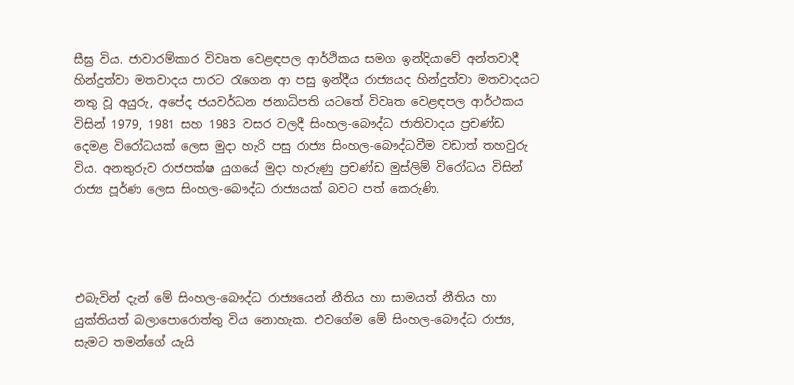සීඝ්‍ර විය. ජාවාරම්කාර විවෘත වෙළඳපල ආර්ථිකය සමග ඉන්දියාවේ අන්තවාදී හින්දුත්වා මතවාදය පාරට රැගෙන ආ පසු ඉන්දීය රාජ්‍යයද හින්දුත්වා මතවාදයට නතු වූ අයුරු, අපේද ජයවර්ධන ජනාධිපති යටතේ විවෘත වෙළඳපල ආර්ථකය විසින් 1979, 1981 සහ 1983 වසර වලදී සිංහල-බෞද්ධ ජාතිවාදය ප්‍රචණ්ඩ දෙමළ විරෝධයක් ලෙස මුදා හැරි පසු රාජ්‍ය සිංහල-බෞද්ධවීම වඩාත් තහවුරු විය. අනතුරුව රාජපක්ෂ යුගයේ මුදා හැරුණු ප්‍රචණ්ඩ මුස්ලිම් විරෝධය විසින් රාජ්‍ය පූර්ණ ලෙස සිංහල-බෞද්ධ රාජ්‍යයක් බවට පත් කෙරුණි.




එබැවින් දැන් මේ සිංහල-බෞද්ධ රාජ්‍යයෙන් නීතිය හා සාමයත් නීතිය හා යුක්තියත් බලාපොරොත්තු විය නොහැක. එවගේම මේ සිංහල-බෞද්ධ රාජ්‍ය, සැමට තමන්ගේ යැයි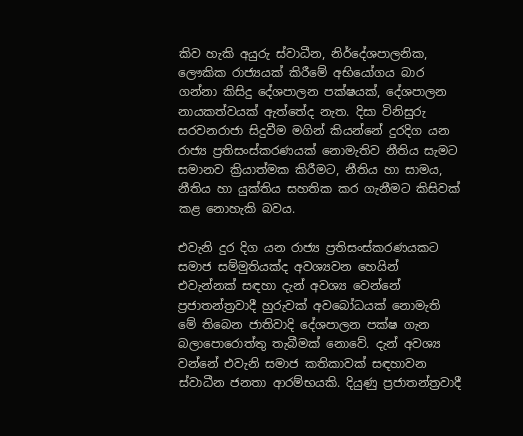කිව හැකි අයුරු ස්වාධීන, නිර්දේශපාලනික, ලෞකික රාජ්‍යයක් කිරීමේ අභියෝගය බාර ගන්නා කිසිදු දේශපාලන පක්ෂයක්, දේශපාලන නායකත්වයක් ඇත්තේද නැත. දිසා විනිසුරු සරවනරාජා සිදුවීම මගින් කියන්නේ දුරදිග යන රාජ්‍ය ප්‍රතිසංස්කරණයක් නොමැතිව නීතිය සැමට සමානව ක්‍රියාත්මක කිරීමට, නීතිය හා සාමය, නීතිය හා යුක්තිය සහතික කර ගැනීමට කිසිවක් කළ නොහැකි බවය.

එවැනි දුර දිග යන රාජ්‍ය ප්‍රතිසංස්කරණයකට සමාජ සම්මුතියක්ද අවශ්‍යවන හෙයින් එවැන්නක් සඳහා දැන් අවශ්‍ය වෙන්නේ ප්‍රජාතන්ත්‍රවාදී හුරුවක් අවබෝධයක් නොමැති මේ තිබෙන ජාතිවාදි දේශපාලන පක්ෂ ගැන බලාපොරොත්තු තැබීමක් නොවේ. දැන් අවශ්‍ය වන්නේ එවැනි සමාජ කතිකාවක් සඳහාවන ස්වාධීන ජනතා ආරම්භයකි. දියුණු ප්‍රජාතන්ත්‍රවාදී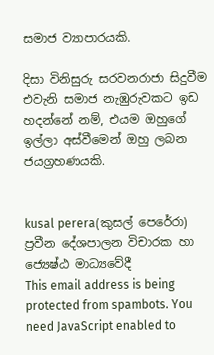සමාජ ව්‍යාපාරයකි.

දිසා විනිසුරු සරවනරාජා සිදුවීම එවැනි සමාජ නැඹුරුවකට ඉඩ හදන්නේ නම්, එයම ඔහුගේ ඉල්ලා අස්වීමෙන් ඔහු ලබන ජයග්‍රහණයකි.


kusal perera(කුසල් පෙරේරා)
ප්‍රවීන දේශපාලන විචාරක හා ජ්‍යෙෂ්ඨ මාධ්‍යවේදී
This email address is being protected from spambots. You need JavaScript enabled to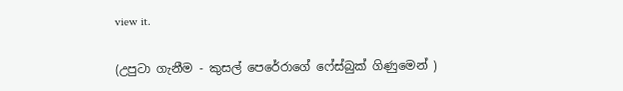view it.

(උපුටා ගැනීම - කුසල් පෙරේරාගේ ෆේස්බුක් ගිණුමෙන් )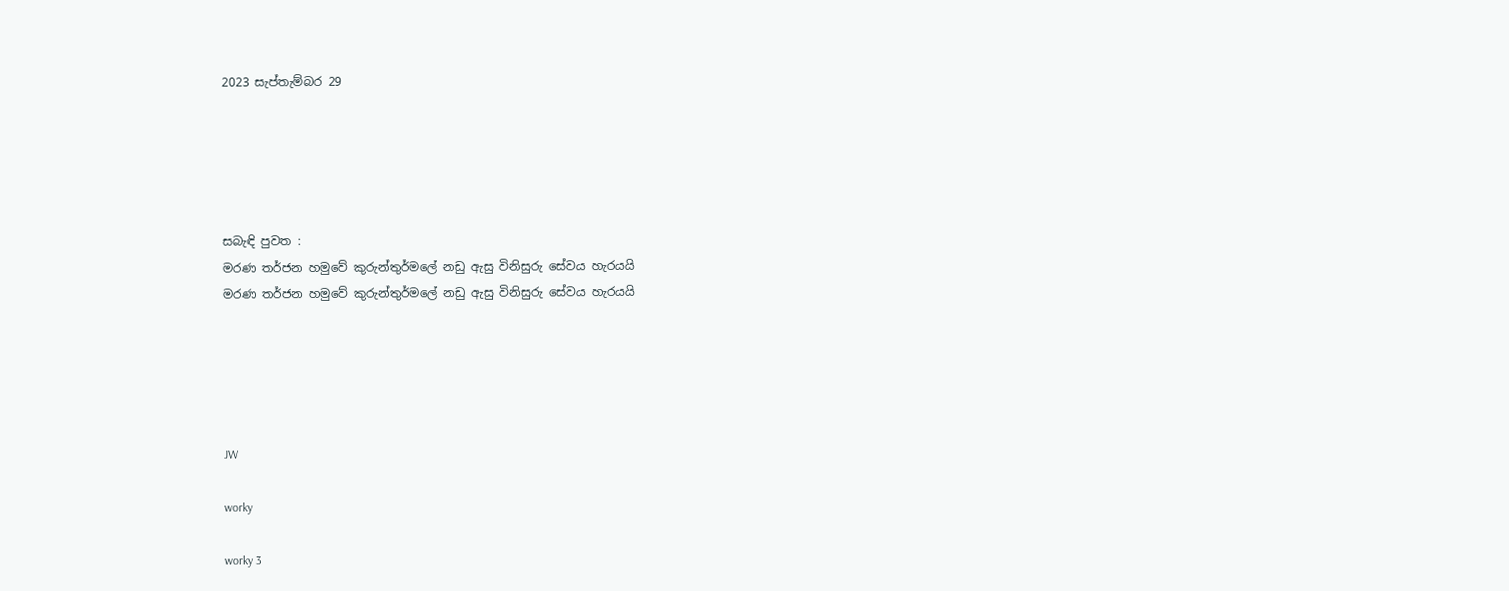2023 සැප්තැම්බර 29





සබැඳි පුවත :
මරණ තර්ජන හමුවේ කුරුන්තුර්මලේ නඩු ඇසු විනිසුරු සේවය හැරයයි
මරණ තර්ජන හමුවේ කුරුන්තුර්මලේ නඩු ඇසු විනිසුරු සේවය හැරයයි





JW

worky

worky 3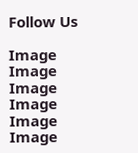Follow Us

Image
Image
Image
Image
Image
Image